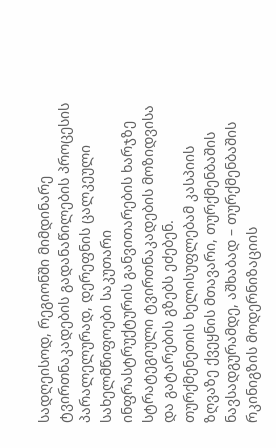სადღეისოდ, რეგიონში მიმდინარე ტვირთნაკადების გადანაწილების პროცესის პარალელურად, დერეფნის ცალკეული სახელმწიფოები საკუთარი ინფრასტრუქტურის განვითარების ხარჯზე სტრატეგიული ტვირთნაკადების მოზიდვისა და გატარების გზებს ეძებენ.
თურქმენეთის ხელისუფლებამ კასპიის ზღვაზე ქვეყნის მთავარი, თურქმენბაშის ნავსადგურამდე, აშხაბად – თურქმენბაშის რკინიგზის მოდერნიზაციის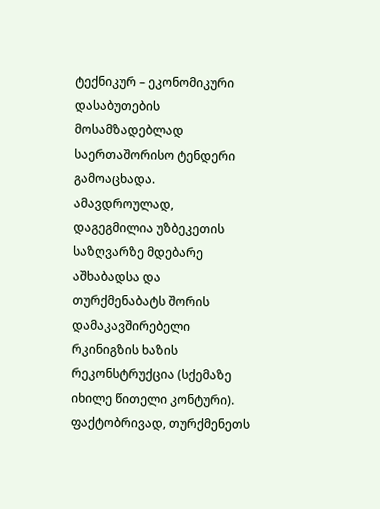ტექნიკურ – ეკონომიკური დასაბუთების მოსამზადებლად საერთაშორისო ტენდერი გამოაცხადა.
ამავდროულად, დაგეგმილია უზბეკეთის საზღვარზე მდებარე აშხაბადსა და თურქმენაბატს შორის დამაკავშირებელი რკინიგზის ხაზის რეკონსტრუქცია (სქემაზე იხილე წითელი კონტური). ფაქტობრივად, თურქმენეთს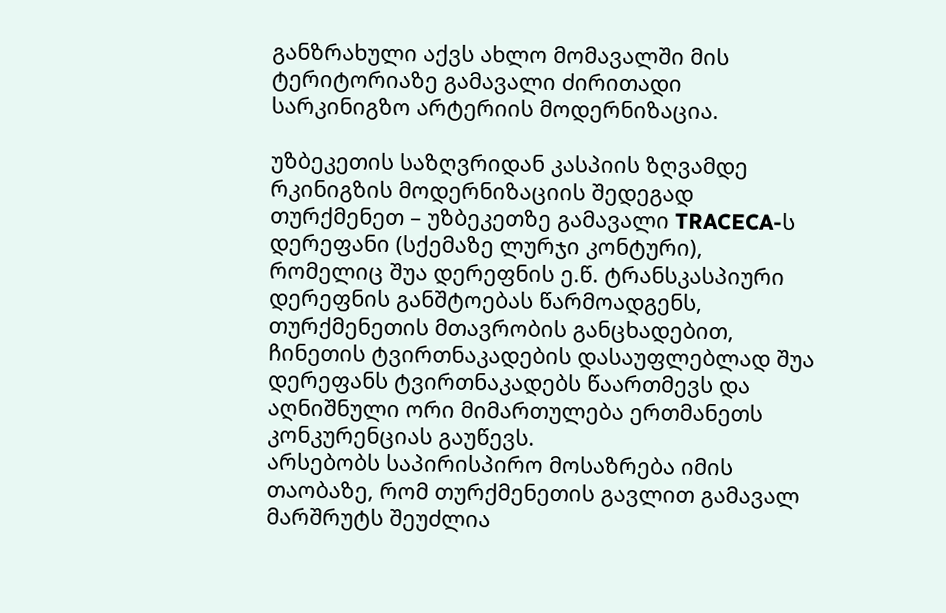განზრახული აქვს ახლო მომავალში მის ტერიტორიაზე გამავალი ძირითადი სარკინიგზო არტერიის მოდერნიზაცია.

უზბეკეთის საზღვრიდან კასპიის ზღვამდე რკინიგზის მოდერნიზაციის შედეგად თურქმენეთ – უზბეკეთზე გამავალი TRACECA-ს დერეფანი (სქემაზე ლურჯი კონტური), რომელიც შუა დერეფნის ე.წ. ტრანსკასპიური დერეფნის განშტოებას წარმოადგენს, თურქმენეთის მთავრობის განცხადებით, ჩინეთის ტვირთნაკადების დასაუფლებლად შუა დერეფანს ტვირთნაკადებს წაართმევს და აღნიშნული ორი მიმართულება ერთმანეთს კონკურენციას გაუწევს.
არსებობს საპირისპირო მოსაზრება იმის თაობაზე, რომ თურქმენეთის გავლით გამავალ მარშრუტს შეუძლია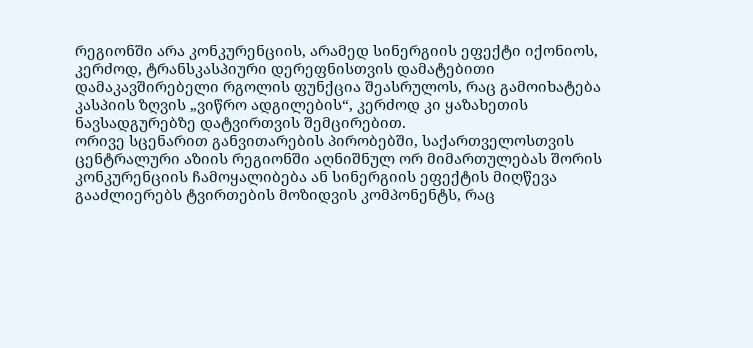რეგიონში არა კონკურენციის, არამედ სინერგიის ეფექტი იქონიოს, კერძოდ, ტრანსკასპიური დერეფნისთვის დამატებითი დამაკავშირებელი რგოლის ფუნქცია შეასრულოს, რაც გამოიხატება კასპიის ზღვის „ვიწრო ადგილების“, კერძოდ კი ყაზახეთის ნავსადგურებზე დატვირთვის შემცირებით.
ორივე სცენარით განვითარების პირობებში, საქართველოსთვის ცენტრალური აზიის რეგიონში აღნიშნულ ორ მიმართულებას შორის კონკურენციის ჩამოყალიბება ან სინერგიის ეფექტის მიღწევა გააძლიერებს ტვირთების მოზიდვის კომპონენტს, რაც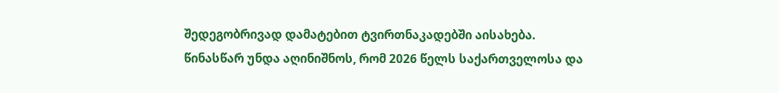შედეგობრივად დამატებით ტვირთნაკადებში აისახება.
წინასწარ უნდა აღინიშნოს, რომ 2026 წელს საქართველოსა და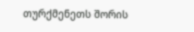თურქმენეთს შორის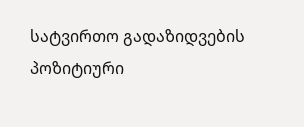სატვირთო გადაზიდვების პოზიტიური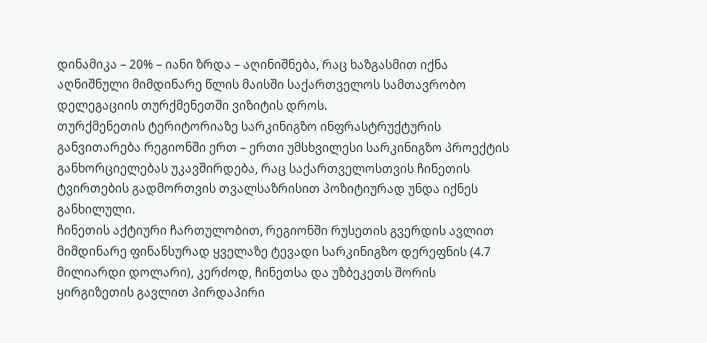დინამიკა – 20% – იანი ზრდა – აღინიშნება, რაც ხაზგასმით იქნა აღნიშნული მიმდინარე წლის მაისში საქართველოს სამთავრობო დელეგაციის თურქმენეთში ვიზიტის დროს.
თურქმენეთის ტერიტორიაზე სარკინიგზო ინფრასტრუქტურის განვითარება რეგიონში ერთ – ერთი უმსხვილესი სარკინიგზო პროექტის განხორციელებას უკავშირდება, რაც საქართველოსთვის ჩინეთის ტვირთების გადმორთვის თვალსაზრისით პოზიტიურად უნდა იქნეს განხილული.
ჩინეთის აქტიური ჩართულობით, რეგიონში რუსეთის გვერდის ავლით მიმდინარე ფინანსურად ყველაზე ტევადი სარკინიგზო დერეფნის (4.7 მილიარდი დოლარი), კერძოდ, ჩინეთსა და უზბეკეთს შორის ყირგიზეთის გავლით პირდაპირი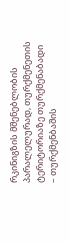რკინიგზის მშენებლობის პარალელურად, თურქმენეთის ტერიტორიაზე თურქმენაბადი – თურქმენბაშის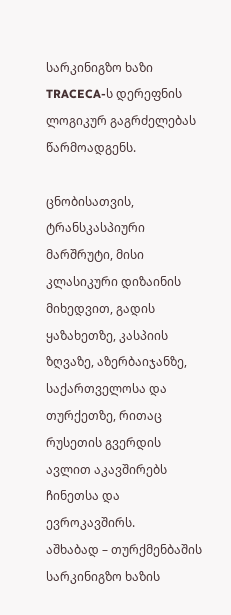სარკინიგზო ხაზი TRACECA-ს დერეფნის ლოგიკურ გაგრძელებას წარმოადგენს.

ცნობისათვის, ტრანსკასპიური მარშრუტი, მისი კლასიკური დიზაინის მიხედვით, გადის ყაზახეთზე, კასპიის ზღვაზე, აზერბაიჯანზე, საქართველოსა და თურქეთზე, რითაც რუსეთის გვერდის ავლით აკავშირებს ჩინეთსა და ევროკავშირს.
აშხაბად – თურქმენბაშის სარკინიგზო ხაზის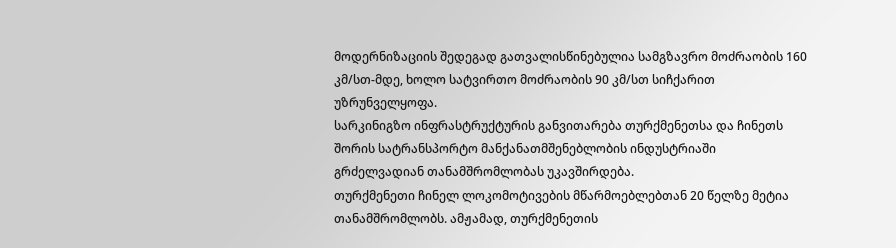მოდერნიზაციის შედეგად გათვალისწინებულია სამგზავრო მოძრაობის 160 კმ/სთ-მდე, ხოლო სატვირთო მოძრაობის 90 კმ/სთ სიჩქარით უზრუნველყოფა.
სარკინიგზო ინფრასტრუქტურის განვითარება თურქმენეთსა და ჩინეთს შორის სატრანსპორტო მანქანათმშენებლობის ინდუსტრიაში გრძელვადიან თანამშრომლობას უკავშირდება.
თურქმენეთი ჩინელ ლოკომოტივების მწარმოებლებთან 20 წელზე მეტია თანამშრომლობს. ამჟამად, თურქმენეთის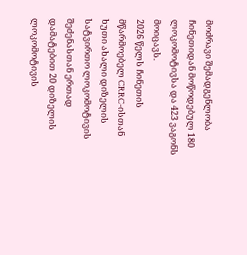მოძრავი შემადგენლობა ჩინეთიდან მოწოდებულ 180 ლოკომოტივსა და 423 ვაგონს მოიცავს.
2026 წელს ჩინეთის მწარმოებელ CRRC-ისთან ხუთი ახალი დიზელის სატვირთო ლოკომოტივის შეძენასთან ერთად დამატებით 20 დიზელის ლოკომოტივის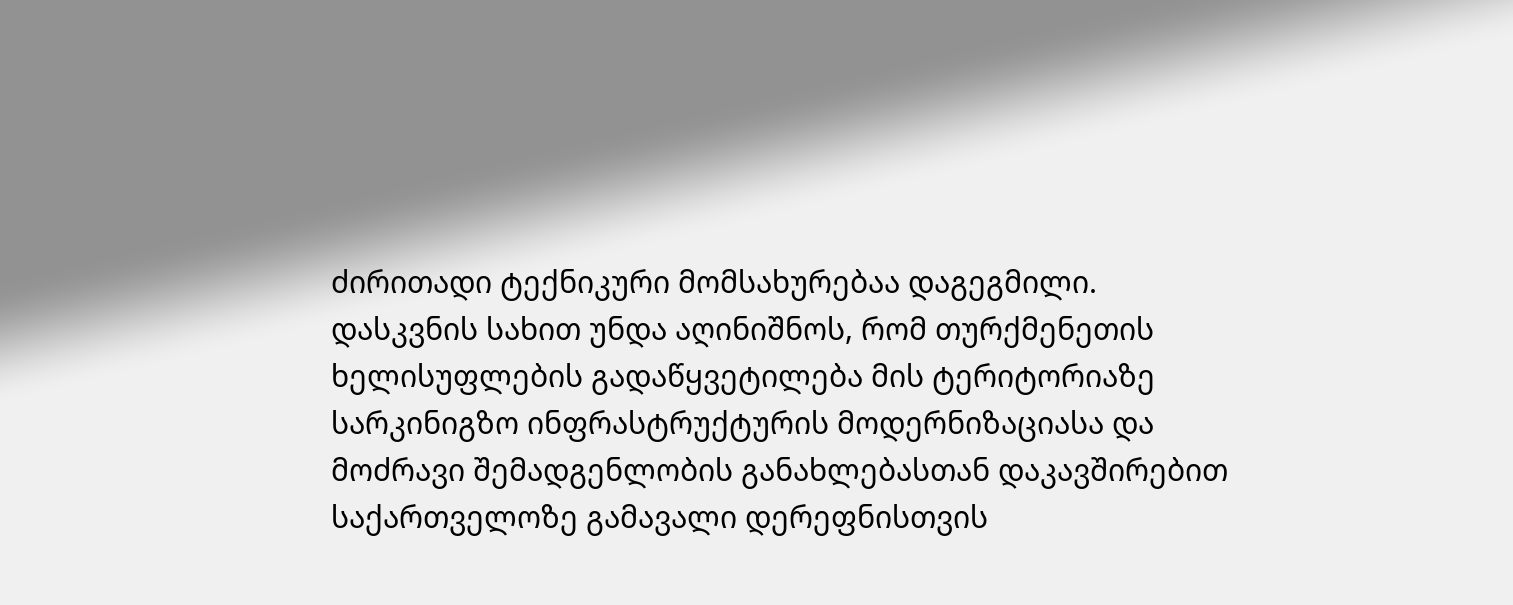ძირითადი ტექნიკური მომსახურებაა დაგეგმილი.
დასკვნის სახით უნდა აღინიშნოს, რომ თურქმენეთის ხელისუფლების გადაწყვეტილება მის ტერიტორიაზე სარკინიგზო ინფრასტრუქტურის მოდერნიზაციასა და მოძრავი შემადგენლობის განახლებასთან დაკავშირებით საქართველოზე გამავალი დერეფნისთვის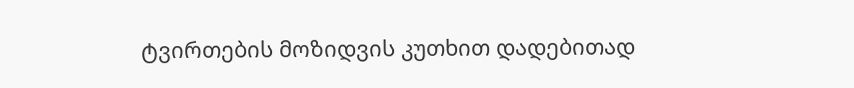ტვირთების მოზიდვის კუთხით დადებითად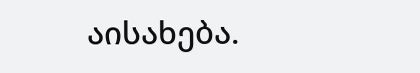აისახება.